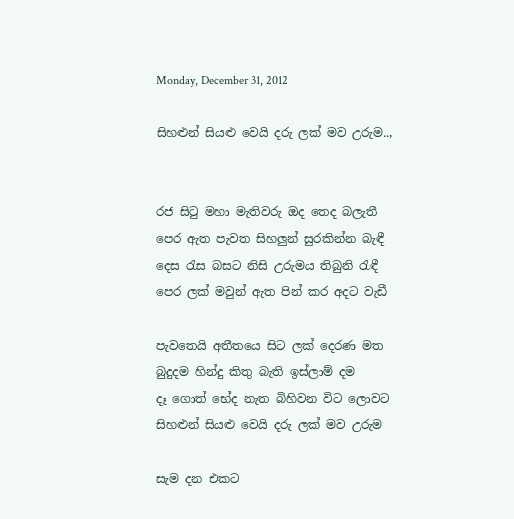Monday, December 31, 2012

සිහළුන් සියළු වෙයි දරු ලක් මව උරුම..,


රජ සිටු මහා මැතිවරු ඔද තෙද බලැතී
පෙර ඇත පැවත සිහලුන් සුරකින්න බැඳී
දෙස රැස බසට නිසි උරුමය තිබුනි රැඳී
පෙර ලක් මවුන් ඇත පින් කර අදට වැඩී

පැවතෙයි අතීතයෙ සිට ලක් දෙරණ මත
බුදුදම හින්දු කිතු බැති ඉස්ලාම් දම
දෑ ගොත් භේද නැත බිහිවන විට ලොවට
සිහළුන් සියළු වෙයි දරු ලක් මව උරුම

සැම දන එකට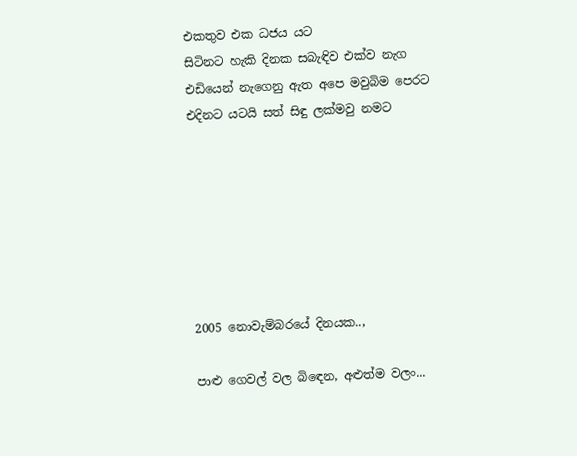එකතුව එක ධජය යට
සිටිනට හැකි දිනක සබැඳිව එක්ව නැග
එඩියෙන් නැගෙනු ඇත අපෙ මවුබිම පෙරට
එදිනට යටයි සත් සිඳු ලක්මවු නමට







2005 නොවැම්බරයේ දිනයක..,

පාළු ගෙවල් වල බිඳෙන, අළුත්ම වලං...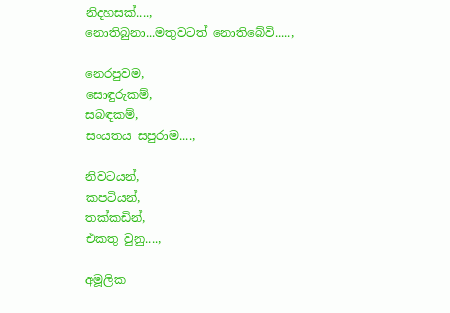නිදහසක්....,
නොතිබුනා...මතුවටත් නොතිබේවි.....,

නෙරපුවම,
සොඳුරුකම්,
සබඳකම්,
සංයතය සපුරාම....,

නිවටයන්,
කපටියන්,
තක්කඩින්,
එකතු වුනු....,

අමූලික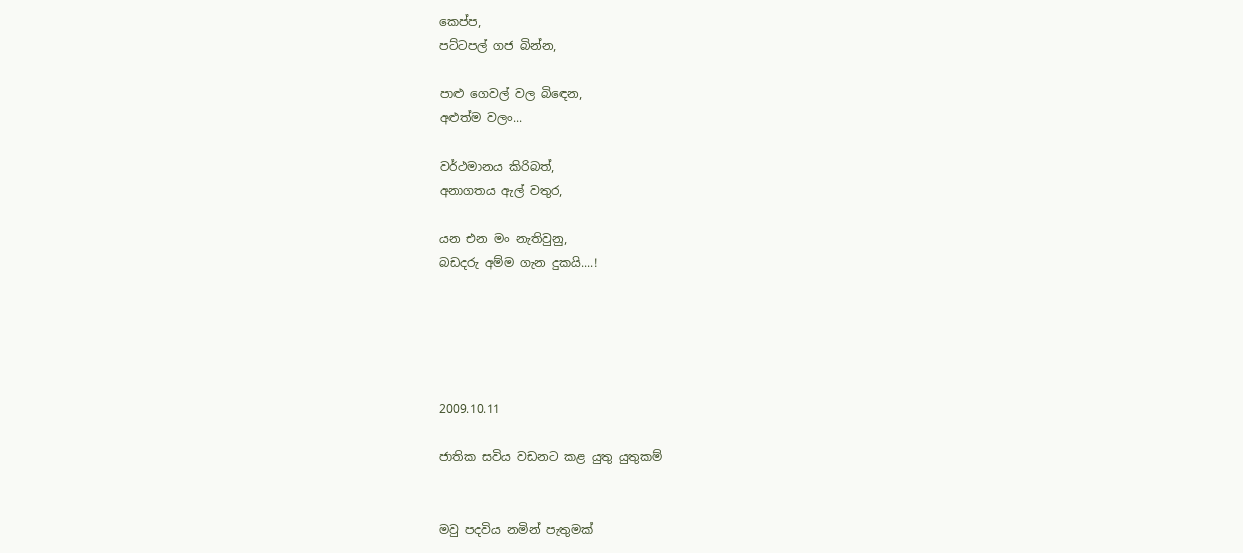කෙප්ප,
පට්ටපල් ගජ බින්න,

පාළු ගෙවල් වල බිඳෙන,
අළුත්ම වලං...

වර්ථමානය කිරිබත්,
අනාගතය ඇල් වතුර,

යන එන මං නැතිවුනු,
බඩදරු අම්ම ගැන දුකයි....!





2009.10.11

ජාතික සවිය වඩනට කළ යුතු යුතුකම්


මවු පදවිය නමින් පැතුමක්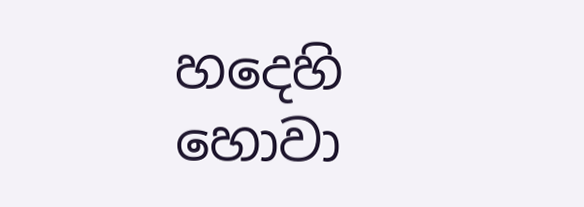හදෙහි                  හොවා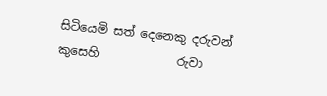සිටියෙමි සත් දෙනෙකු දරුවන් කුසෙහි             රුවා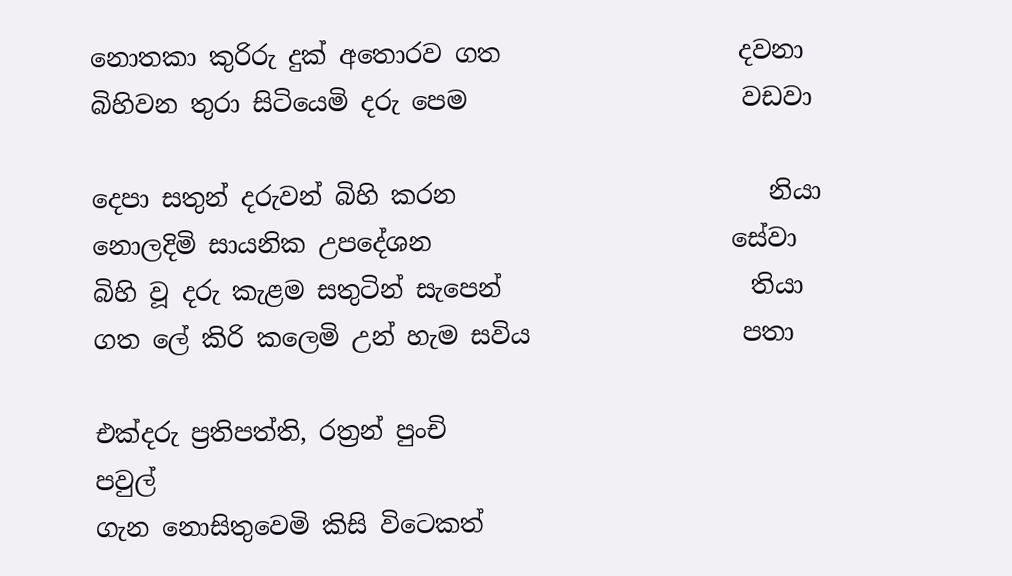නොතකා කුරිරු දුක් අතොරව ගත                   දවනා
බිහිවන තුරා සිටියෙමි දරු පෙම                      වඩවා

දෙපා සතුන් දරුවන් බිහි කරන                         නියා
නොලදිමි සායනික උපදේශන                        සේවා
බිහි වූ දරු කැළම සතුටින් සැපෙන්                    තියා
ගත ලේ කිරි කලෙමි උන් හැම සවිය                 පතා

එක්දරු ප්‍රතිපත්ති, රත්‍රන් පුංචි                          පවුල්
ගැන නොසිතුවෙමි කිසි විටෙකත්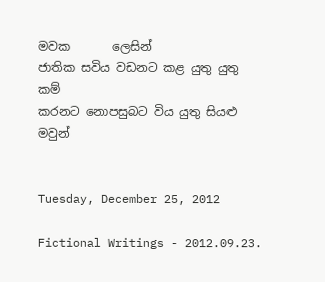මවක       ලෙසින්
ජාතික සවිය වඩනට කළ යුතු යුතු                     කම්
කරනට නොපසුබට විය යුතු සියළු                  මවුන්


Tuesday, December 25, 2012

Fictional Writings - 2012.09.23.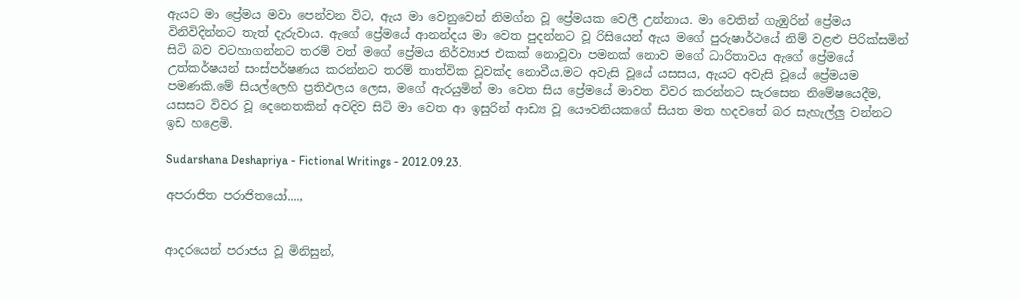ඇයට මා ප්‍රේමය මවා පෙන්වන විට, ඇය මා වෙනුවෙන් නිමග්න වූ ප්‍රේමයක වෙලී උන්නාය. මා වෙතින් ගැඹුරින් ප්‍රේමය විනිවිදින්නට තැත් දැරුවාය. ඇගේ ප්‍රේමයේ ආනන්දය මා වෙත පුදන්නට වූ රිසියෙන් ඇය මගේ පුරුෂාර්ථයේ නිම් වළළු පිරික්සමින් සිටි බව වටහාගන්නට තරම් වත් මගේ ප්‍රේමය නිර්ව්‍යාජ එකක් නොවූවා පමනක් නොව මගේ ධාරිතාවය ඇගේ ප්‍රේමයේ උත්කර්ෂයන් සංස්පර්ෂණය කරන්නට තරම් තාත්වික වූවක්ද නොවීය.මට අවැසි වූයේ යසසය, ඇයට අවැසි වූයේ ප්‍රේමයම පමණකි.මේ සියල්ලෙහි ප්‍රතිඵලය ලෙස, මගේ ඇරයුමින් මා වෙත සිය ප්‍රේමයේ මාවත විවර කරන්නට සැරසෙන නිමේෂයෙදීම, යසසට විවර වූ දෙනෙතකින් අවදිව සිටි මා වෙත ආ ඉසුරින් ආඩ්‍ය වූ යෞවනියකගේ සියත මත හදවතේ බර සැහැල්ලු වන්නට ඉඩ හළෙමි.

Sudarshana Deshapriya - Fictional Writings - 2012.09.23.

අපරාජිත පරාජිතයෝ....,


ආදරයෙන් පරාජය වූ මිනිසුන්,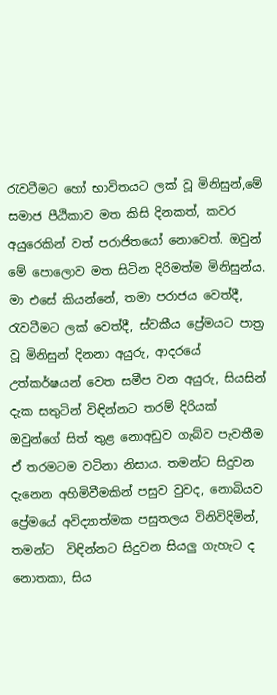රැවටීමට හෝ භාවිතයට ලක් වූ මිනිසුන්,මේ සමාජ පීඨිකාව මත කිසි දිනකත්, කවර අයුරෙකින් වත් පරාජිතයෝ නොවෙත්. ඔවුන් මේ පොලොව මත සිටින දිරිමත්ම මිනිසුන්ය. මා එසේ කියන්නේ, තමා පරාජය වෙත්දී, රැවටීමට ලක් වෙත්දී, ස්වකීය ප්‍රේමයට පාත්‍ර වූ මිනිසුන් දිනනා අයුරු, ආදරයේ උත්කර්ෂයන් වෙත සමීප වන අයුරු, සියසින් දැක සතුටින් විඳින්නට තරම් දිරියක් ඔවුන්ගේ සිත් තුළ නොඅඩුව ගැබ්ව පැවතීම ඒ තරමටම වටිනා නිසාය. තමන්ට සිදුවන දැනෙන අහිමිවීමකින් පසුව වුවද, නොබියව ප්‍රේමයේ අවිද්‍යාත්මක පසුතලය විනිවිදිමින්, තමන්ට  විඳින්නට සිදුවන සියලු ගැහැට ද නොතකා, සිය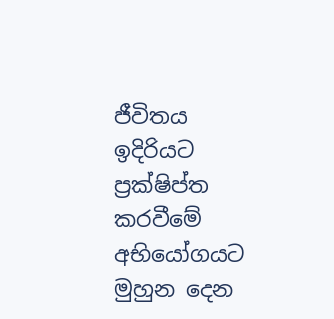ජීවිතය ඉදිරියට ප්‍රක්ෂිප්ත කරවීමේ අභියෝගයට මුහුන දෙන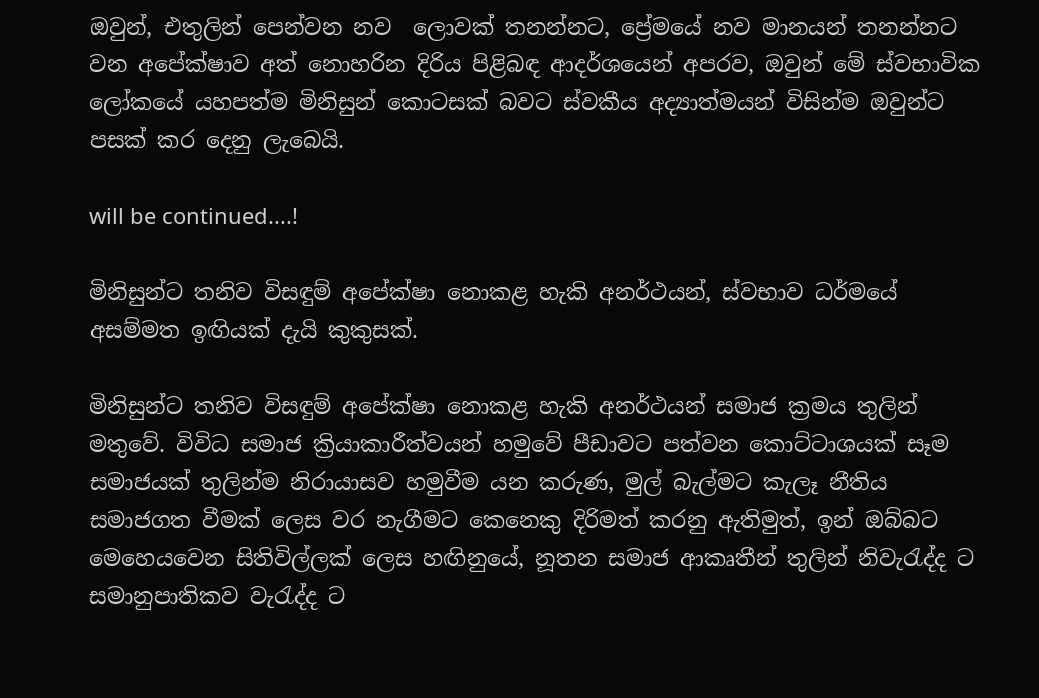ඔවුන්, එතුලින් පෙන්වන නව  ලොවක් තනන්නට, ප්‍රේමයේ නව මානයන් තනන්නට වන අපේක්ෂාව අත් නොහරින දිරිය පිළිබඳ ආදර්ශයෙන් අපරව, ඔවුන් මේ ස්වභාවික ලෝකයේ යහපත්ම මිනිසුන් කොටසක් බවට ස්වකීය අද්‍යාත්මයන් විසින්ම ඔවුන්ට පසක් කර දෙනු ලැබෙයි.

will be continued....!

මිනිසුන්ට තනිව විසඳුම් අපේක්ෂා නොකළ හැකි අනර්ථයන්, ස්වභාව ධර්මයේ අසම්මත ඉඟියක් දැයි කුකුසක්.

මිනිසුන්ට තනිව විසඳුම් අපේක්ෂා නොකළ හැකි අනර්ථයන් සමාජ ක්‍රමය තුලින් මතුවේ. විවිධ සමාජ ක්‍රියාකාරීත්වයන් හමුවේ පීඩාවට පත්වන කොට්ටාශයක් සෑම සමාජයක් තුලින්ම නිරායාසව හමුවීම යන කරුණ, මුල් බැල්මට කැලෑ නීතිය සමාජගත වීමක් ලෙස වර නැගීමට කෙනෙකු දිරිමත් කරනු ඇතිමුත්, ඉන් ඔබ්බට මෙහෙයවෙන සිතිවිල්ලක් ලෙස හඟිනුයේ, නූතන සමාජ ආකෘතීන් තුලින් නිවැරැද්ද ට සමානුපාතිකව වැරැද්ද ට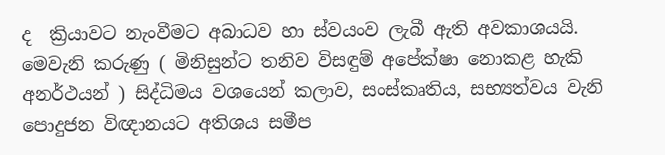ද  ක්‍රියාවට නැංවීමට අබාධව හා ස්වයංව ලැබී ඇති අවකාශයයි. මෙවැනි කරුණු ( මිනිසුන්ට තනිව විසඳුම් අපේක්ෂා නොකළ හැකි අනර්ථයන් ) සිද්ධිමය වශයෙන් කලාව, සංස්කෘතිය, සභ්‍යත්වය වැනි පොදුජන විඥානයට අතිශය සමීප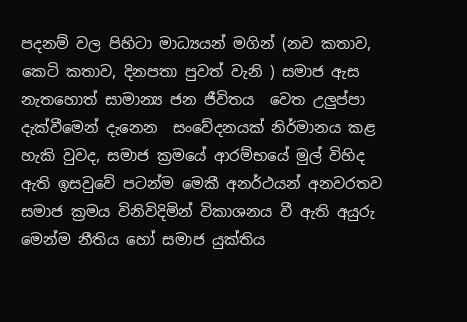පදනම් වල පිහිටා මාධ්‍යයන් මගින් (නව කතාව, කෙටි කතාව, දිනපතා පුවත් වැනි ) සමාජ ඇස නැතහොත් සාමාන්‍ය ජන ජීවිතය  වෙත උලුප්පා දැක්වීමෙන් දැනෙන  සංවේදනයක් නිර්මානය කළ හැකි වුවද, සමාජ ක්‍රමයේ ආරම්භයේ මුල් විහිද ඇති ඉසවුවේ පටන්ම මෙකී අනර්ථයන් අනවරතව සමාජ ක්‍රමය විනිවිදිමින් විකාශනය වී ඇති අයුරු මෙන්ම නීතිය හෝ සමාජ යුක්තිය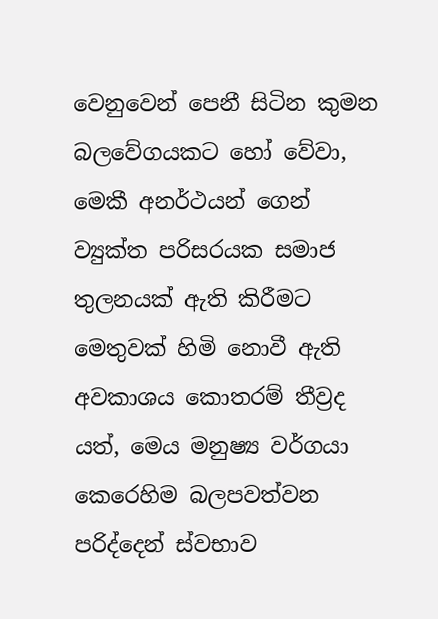වෙනුවෙන් පෙනී සිටින කුමන බලවේගයකට හෝ වේවා, මෙකී අනර්ථයන් ගෙන් ව්‍යුක්ත පරිසරයක සමාජ තුලනයක් ඇති කිරීමට මෙතුවක් හිමි නොවී ඇති අවකාශය කොතරම් තීව්‍රද යත්, මෙය මනුෂ්‍ය වර්ගයා කෙරෙහිම බලපවත්වන පරිද්දෙන් ස්වභාව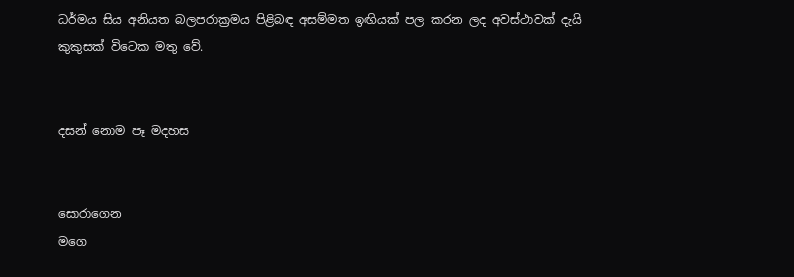ධර්මය සිය අනියත බලපරාක්‍රමය පිළිබඳ අසම්මත ඉඟියක් පල කරන ලද අවස්ථාවක් දැයි කුකුසක් විටෙක මතු වේ.


දසන් නොම පෑ මදහස


සොරාගෙන
මගෙ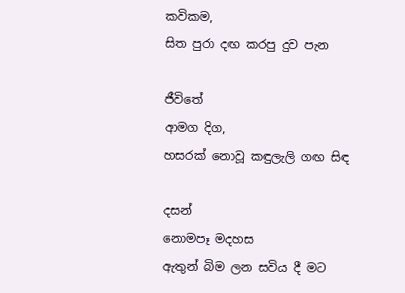කවිකම,
සිත පුරා දඟ කරපු දුව පැන

ජීවිතේ
ආමග දිග,
හසරක් නොවූ කඳුලැලි ගඟ සිඳ

දසන්
නොමපෑ මදහස
ඇතුන් බිම ලන සවිය දී මට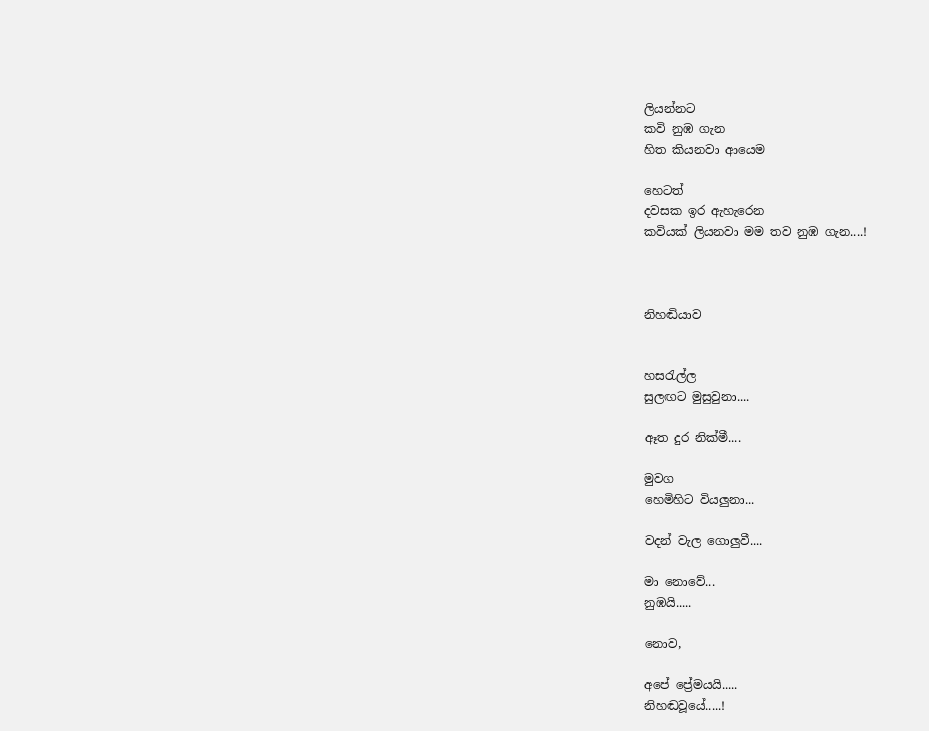ලියන්නට
කවි නුඹ ගැන
හිත කියනවා ආයෙම

හෙටත්
දවසක ඉර ඇහැරෙන
කවියක් ලියනවා මම තව නුඹ ගැන....!



නිහඬියාව


හසරැල්ල
සුලඟට මුසුවුනා....

ඈත දුර නික්මී....

මුවග
හෙමිහිට වියලුනා...

වදන් වැල ගොලුවී....

මා නොවේ...
නුඹයි.....

නොව,

අපේ ප්‍රේමයයි.....
නිහඬවූයේ.....!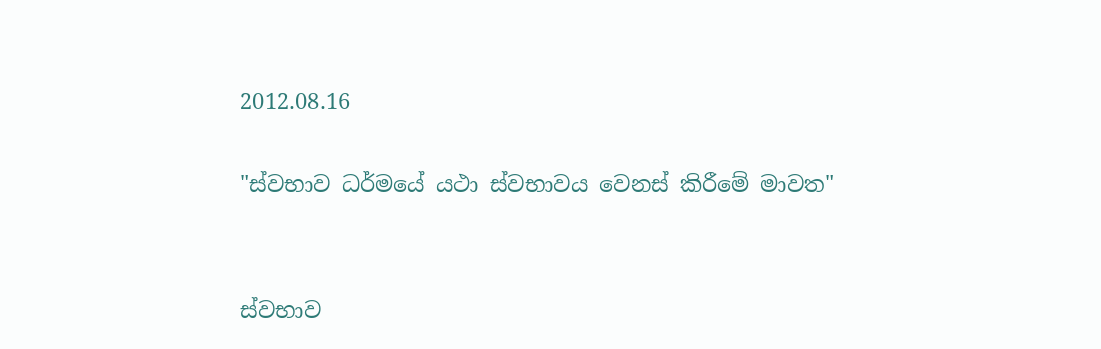2012.08.16

"ස්වභාව ධර්මයේ යථා ස්වභාවය වෙනස් කිරීමේ මාවත"


ස්වභාව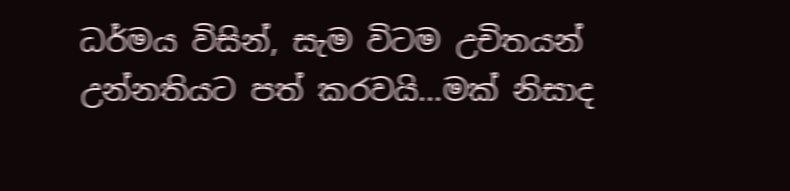ධර්මය විසින්, සැම විටම උචිතයන් උන්නතියට පත් කරවයි...මක් නිසාද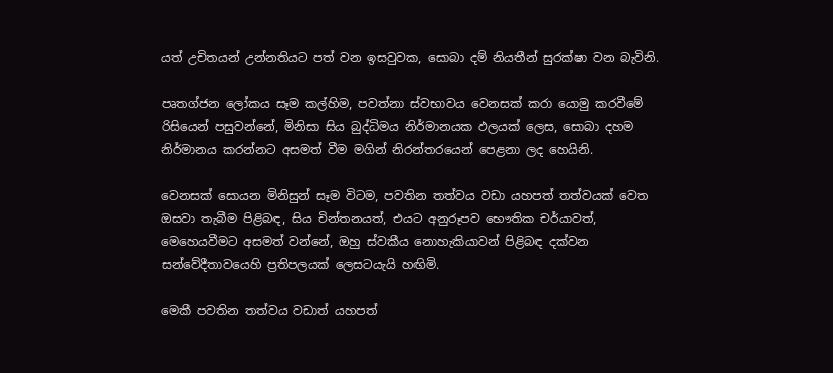යත් උචිතයන් උන්නතියට පත් වන ඉසවුවක, සොබා දම් නියතීන් සුරක්ෂා වන බැවිනි.

පෘතග්ජන ලෝකය සෑම කල්හිම, පවත්නා ස්වභාවය වෙනසක් කරා යොමු කරවීමේ රිසියෙන් පසුවන්නේ, මිනිසා සිය බුද්ධිමය නිර්මානයක ඵලයක් ලෙස, සොබා දහම නිර්මානය කරන්නට අසමත් වීම මගින් නිරන්තරයෙන් පෙළනා ලද හෙයිනි.

වෙනසක් සොයන මිනිසුන් සෑම විටම, පවතින තත්වය වඩා යහපත් තත්වයක් වෙත ඔසවා තැබීම පිළිබඳ, සිය චින්තනයත්, එයට අනුරූපව භෞතික චර්යාවත්, මෙහෙයවීමට අසමත් වන්නේ, ඔහු ස්වකීය නොහැකියාවන් පිළිබඳ දක්වන සන්වේදීතාවයෙහි ප්‍රතිපලයක් ලෙසටයැයි හඟිමි.

මෙකී පවතින තත්වය වඩාත් යහපත්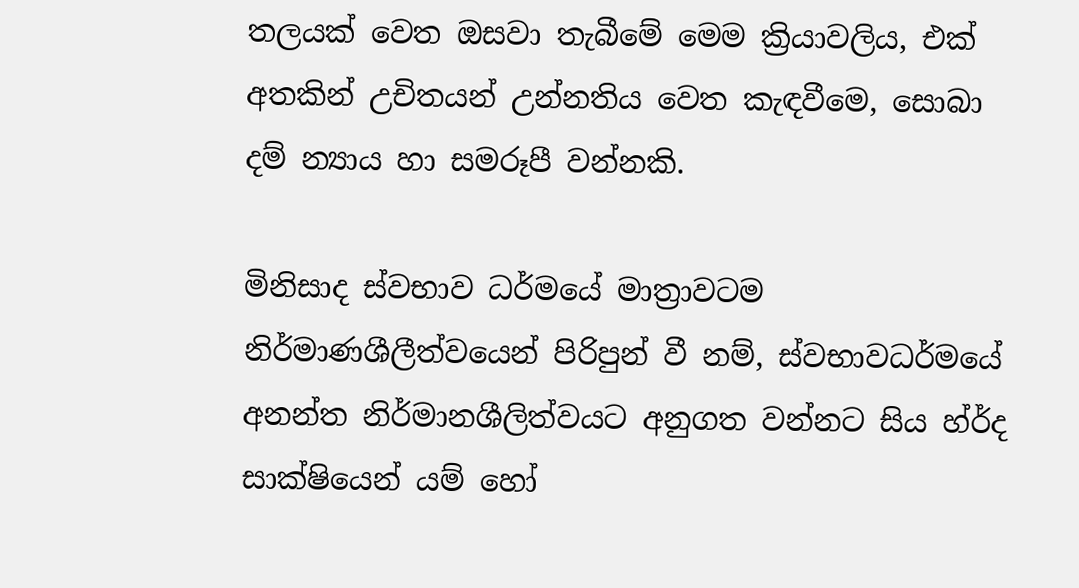තලයක් වෙත ඔසවා තැබීමේ මෙම ක්‍රියාවලිය, එක් අතකින් උචිතයන් උන්නතිය වෙත කැඳවීමෙ, සොබා දම් න්‍යාය හා සමරූපී වන්නකි.

මිනිසාද ස්වභාව ධර්මයේ මාත්‍රාවටම නිර්මාණශීලීත්වයෙන් පිරිපුන් වී නම්, ස්වභාවධර්මයේ අනන්ත නිර්මානශීලිත්වයට අනුගත වන්නට සිය හ්ර්‍ද සාක්ෂියෙන් යම් හෝ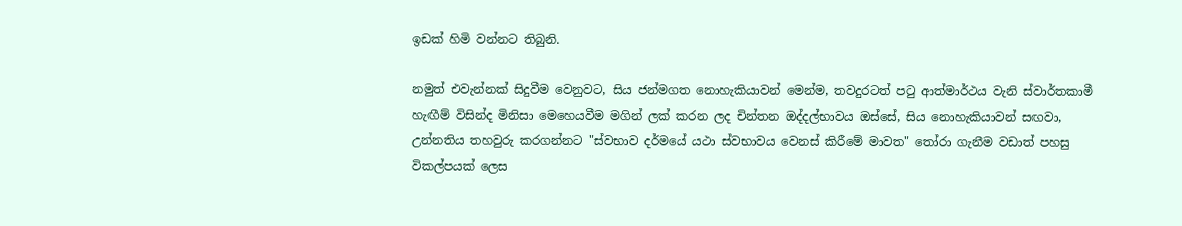ඉඩක් හිමි වන්නට තිබුනි.

නමුත් එවැන්නක් සිදුවීම වෙනුවට, සිය ජන්මගත නොහැකියාවන් මෙන්ම, තවදුරටත් පටු ආත්මාර්ථය වැනි ස්වාර්තකාමී හැඟීම් විසින්ද මිනිසා මෙහෙයවීම මගින් ලක් කරන ලද චින්තන ඔද්දල්භාවය ඔස්සේ, සිය නොහැකියාවන් සඟවා, උන්නතිය තහවුරු කරගන්නට "ස්වභාව දර්මයේ යථා ස්වභාවය වෙනස් කිරීමේ මාවත" තෝරා ගැනීම වඩාත් පහසු විකල්පයක් ලෙස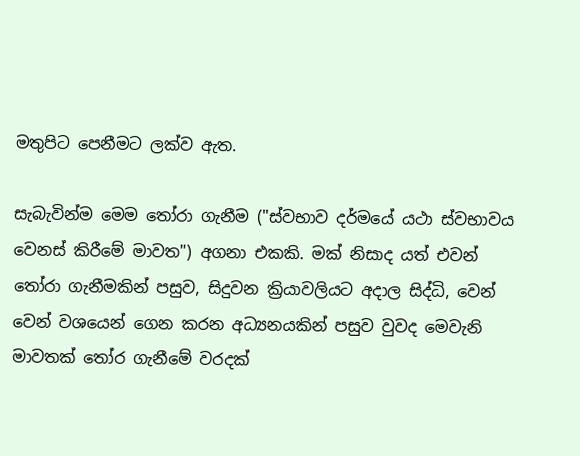මතුපිට පෙනීමට ලක්ව ඇත.

සැබැවින්ම මෙම තෝරා ගැනීම ("ස්වභාව දර්මයේ යථා ස්වභාවය වෙනස් කිරීමේ මාවත") අගනා එකකි. මක් නිසාද යත් එවන් තෝරා ගැනීමකින් පසුව, සිදුවන ක්‍රියාවලියට අදාල සිද්ධි, වෙන් වෙන් වශයෙන් ගෙන කරන අධ්‍යනයකින් පසුව වුවද මෙවැනි මාවතක් තෝර ගැනීමේ වරදක්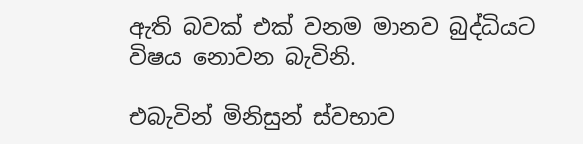ඇති බවක් එක් වනම මානව බුද්ධියට විෂය නොවන බැවිනි.

එබැවින් මිනිසුන් ස්වභාව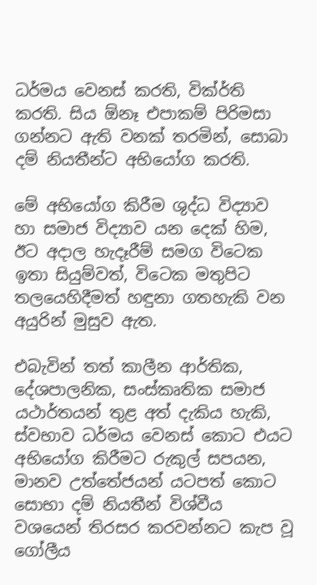ධර්මය වෙනස් කරති, වික්ර්‍ති කරති. සිය ඕනෑ එපාකම් පිරිමසා ගන්නට ඇති වනක් තරමින්, සොබා දම් නියතීන්ට අභියෝග කරති.

මේ අභියෝග කිරීම ශුද්ධ විද්‍යාව හා සමාජ විද්‍යාව යන දෙක් හිම, ඊට අදාල හැදෑරීම් සමග විටෙක ඉතා සියුම්වත්, විටෙක මතුපිට තලයෙහිදීමත් හඳුනා ගතහැකි වන අයුරින් මුසුව ඇත.

එබැවින් තත් කාලීන ආර්තික, දේශපාලනික, සංස්කෘතික සමාජ යථාර්තයන් තුළ අත් දැකිය හැකි, ස්වභාව ධර්මය වෙනස් කොට එයට අභියෝග කිරීමට රුකුල් සපයන, මානව උත්තේජයන් යටපත් කොට සොභා දම් නියතීන් විශ්වීය වශයෙන් තිරසර කරවන්නට කැප වූ ගෝලීය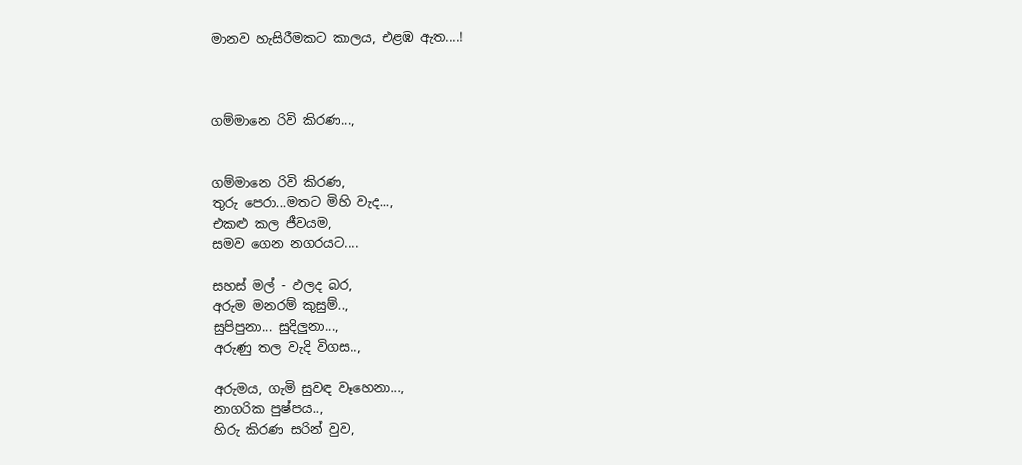මානව හැසිරීමකට කාලය, එළඹ ඇත....!



ගම්මානෙ රිවි කිරණ...,


ගම්මානෙ රිවි කිරණ,
තුරු පෙරා...මතට මිහි වැද...,
එකළු කල ජීවයම,
සමව ගෙන නගරයට....

සහස් මල් - ඵලද බර,
අරුම මනරම් කුසුම්..,
සුපිපුනා... සුදිලුනා...,
අරුණු තල වැදි විගස..,

අරුමය, ගැමි සුවඳ වෑහෙනා...,
නාගරික පුෂ්පය..,
හිරු කිරණ සරින් වුව,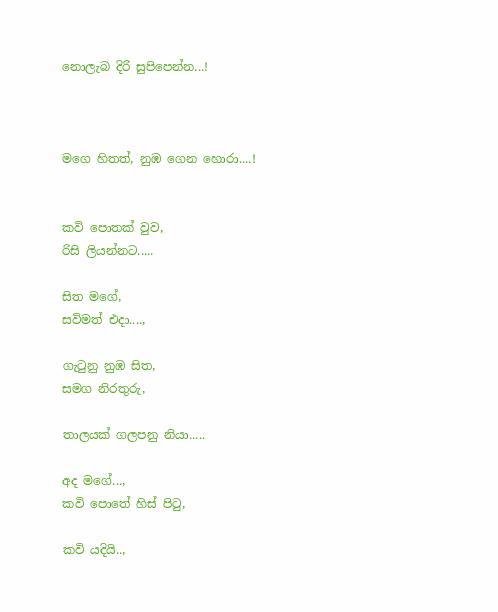නොලැබ දිරි සුපිපෙන්න...!



මගෙ හිතත්, නුඹ ගෙන හොරා....!


කවි පොතක් වුව,
රිසි ලියන්නට.....

සිත මගේ,
සවිමත් එදා....,

ගැටුනු නුඹ සිත,
සමග නිරතුරු,

තාලයක් ගලපනු නියා.....

අද මගේ...,
කවි පොතේ හිස් පිටු,

කවි යදියි..,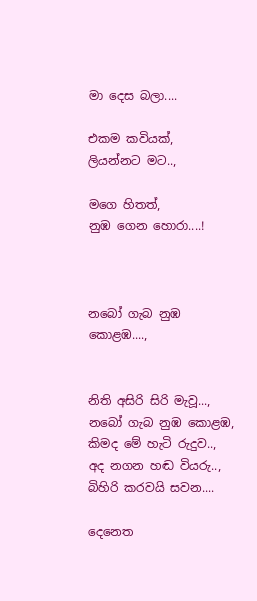මා දෙස බලා....

එකම කවියක්,
ලියන්නට මට..,

මගෙ හිතත්,
නුඹ ගෙන හොරා....!



නබෝ ගැබ නුඹ කොළඹ....,


නිති අසිරි සිරි මැවූ...,
නබෝ ගැබ නුඹ කොළඹ,
කිමද මේ හැටි රුදුව..,
අද නගන හඬ වියරු..,
බිහිරි කරවයි සවන....

දෙනෙත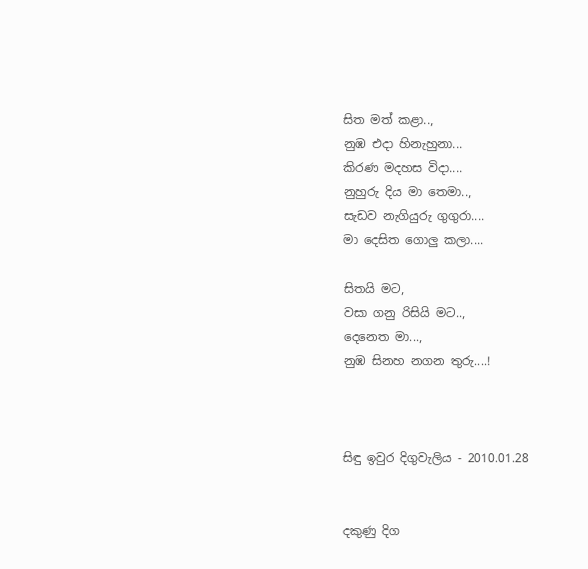සිත මත් කළා..,
නුඹ එදා හිනැහුනා...
කිරණ මදහස විදා....
නුහුරු දිය මා තෙමා..,
සැඩව නැගියුරු ගුගුරා....
මා දෙසිත ගොලු කලා....

සිතයි මට,
වසා ගනු රිසියි මට..,
දෙනෙත මා...,
නුඹ සිනහ නගන තුරු....!



සිඳු ඉවුර දිගුවැලිය - 2010.01.28


දකුණු දිග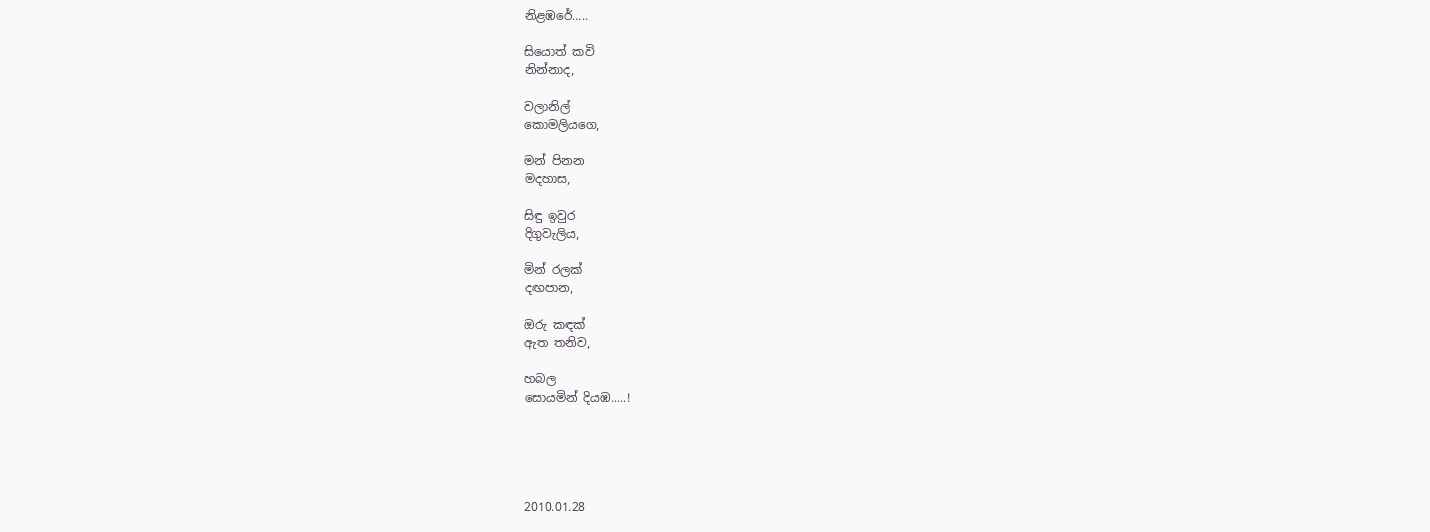නිළඹරේ.....

සියොත් කවි
නින්නාද,

වලානිල්
කොමලියගෙ,

මන් පිනන
මදහාස,

සිඳු ඉවුර
දිගුවැලිය,

මින් රලක්
දඟපාන,

ඔරු කඳක්
ඇත තනිව,

හබල
සොයමින් දියඹ.....!





2010.01.28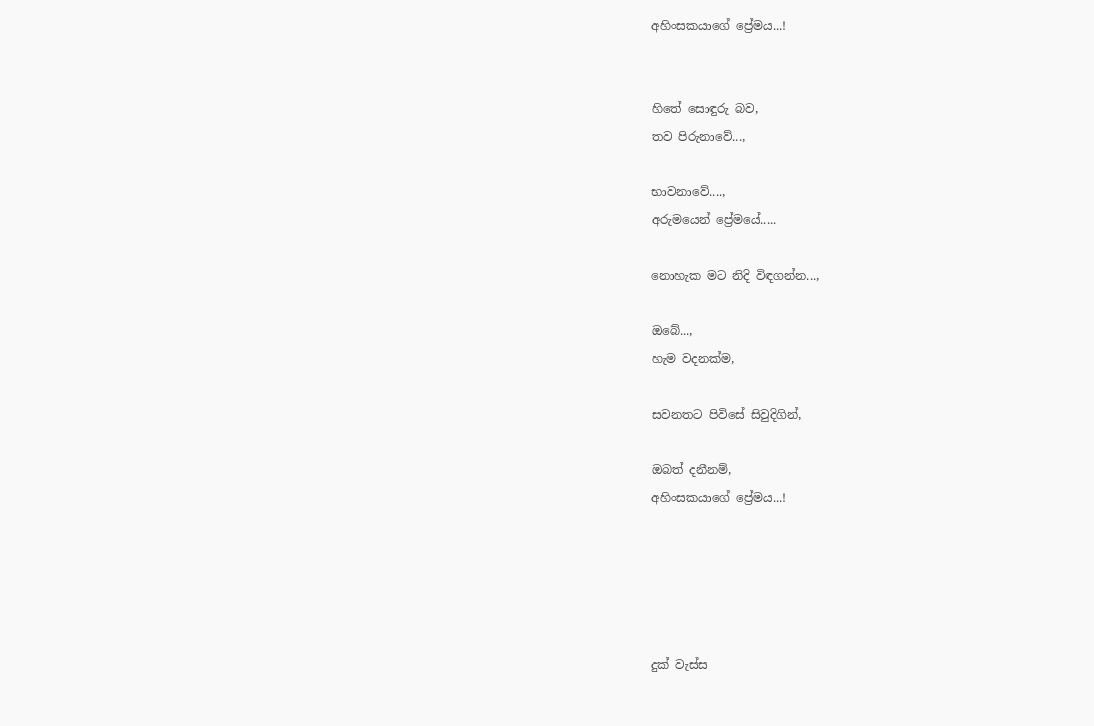අහිංසකයාගේ ප්‍රේමය...!


හිතේ සොඳුරු බව,
තව පිරුනාවේ...,

භාවනාවේ....,
අරුමයෙන් ප්‍රේමයේ.....

නොහැක මට නිදි විඳගන්න...,

ඔබේ...,
හැම වදනක්ම,

සවනතට පිවිසේ සිවුදිගින්,

ඔබත් දනීනම්,
අහිංසකයාගේ ප්‍රේමය...!





දුක් වැස්ස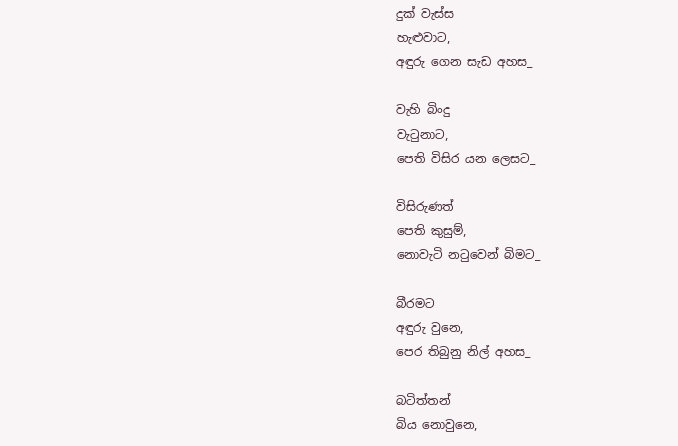දුක් වැස්ස
හැළුවාට,
අඳුරු ගෙන සැඩ අහස_

වැහි බිංදු
වැටුනාට,
පෙති විසිර යන ලෙසට_

විසිරුණත්
පෙති කුසුම්,
නොවැටි නටුවෙන් බිමට_

බීරමට
අඳුරු වුනෙ,
පෙර තිබුනු නිල් අහස_

බටිත්තන්
බිය නොවුනෙ,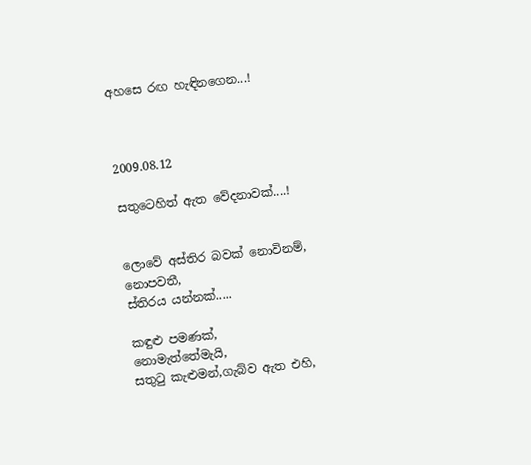අහසෙ රඟ හැඳිනගෙන...!



2009.08.12

සතුටෙහිත් ඇත වේදනාවක්....!


ලොවේ අස්තිර බවක් නොවිනම්,
නොපවතී,
ස්තිරය යන්නක්.....

කඳුළු පමණක්,
නොමැත්තේමැයි,
සතුටු කැළුමන්,ගැබ්ව ඇත එහි,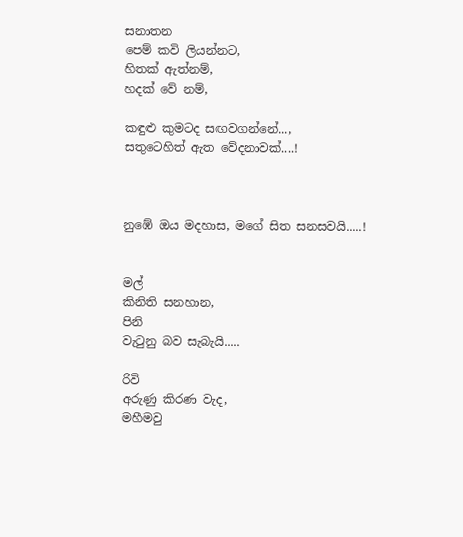සනාතන
පෙම් කවි ලියන්නට,
හිතක් ඇත්නම්,
හදක් වේ නම්,

කඳුළු කුමටද සඟවගන්නේ...,
සතුටෙහිත් ඇත වේදනාවක්....!



නුඹේ ඔය මදහාස, මගේ සිත සනසවයි.....!


මල්
කිනිති සනහාන,
පිනි
වැටුනු බව සැබැයි.....

රිවි
අරුණු කිරණ වැද,
මහීමවු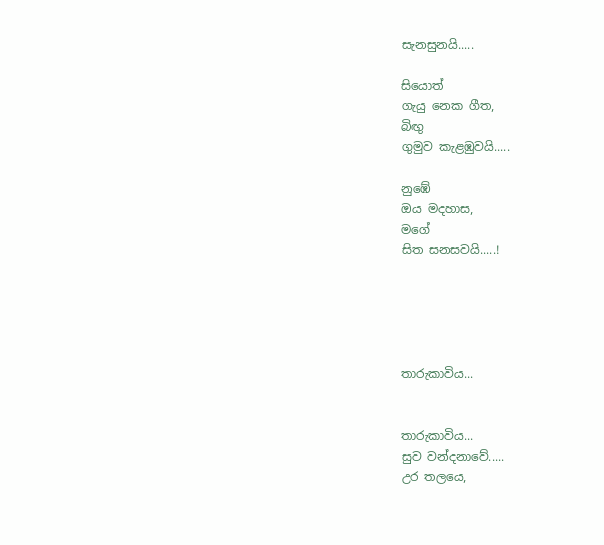සැනසුනයි.....

සියොත්
ගැයු නෙක ගීත,
බිඟු
ගුමුව කැළඹුවයි.....

නුඹේ
ඔය මදහාස,
මගේ
සිත සනසවයි.....!





තාරුකාවිය...


තාරුකාවිය...
සුව වන්දනාවේ.....
උර තලයෙ,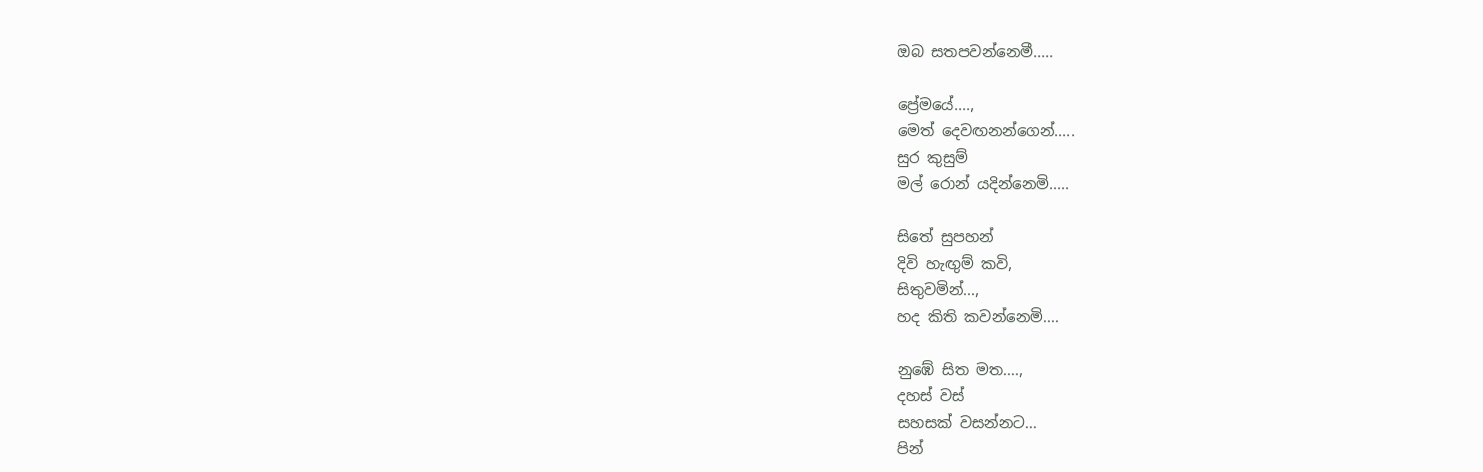ඔබ සතපවන්නෙමී.....

ප්‍රේමයේ....,
මෙත් දෙවඟනන්ගෙන්.....
සුර කුසුම්
මල් රොන් යදින්නෙමි.....

සිතේ සුපහන්
දිවි හැඟුම් කවි,
සිතුවමින්...,
හද කිති කවන්නෙමි....

නුඹේ සිත මත....,
දහස් වස්
සහසක් වසන්නට...
පින්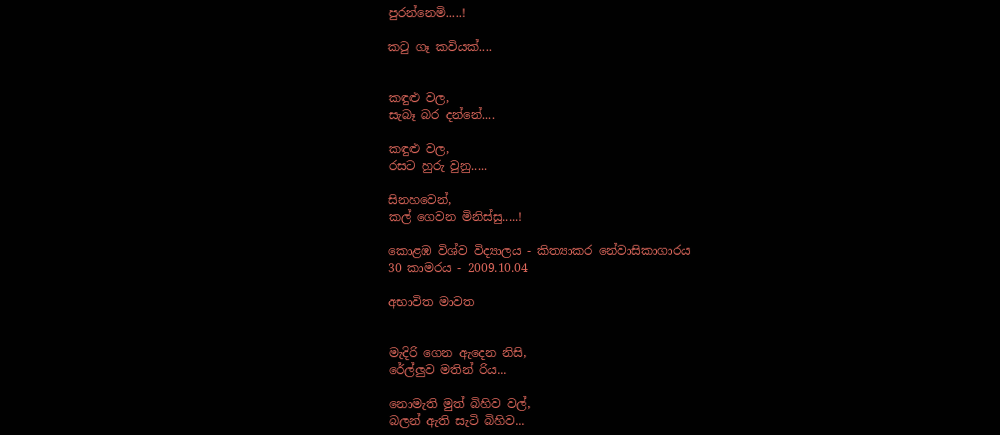පුරන්නෙමි.....!

කටු ගෑ කවියක්....


කඳුළු වල,
සැබෑ බර දන්නේ....

කඳුළු වල,
රසට හුරු වුනු.....

සිනහවෙන්,
කල් ගෙවන මිනිස්සු.....!

කොළඹ විශ්ව විද්‍යාලය - කිත්‍යාකර නේවාසිකාගාරය
30 කාමරය - 2009.10.04

අභාවිත මාවත


මැදිරි ගෙන ඇදෙන නිසි,
රේල්ලුව මතින් රිය...

නොමැති මුත් බිහිව වල්,
බලන් ඇති සැටි බිහිව...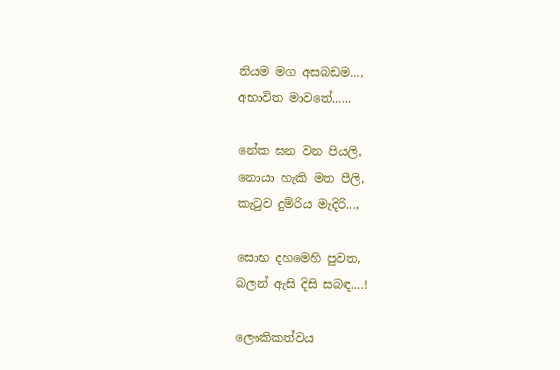නියම මග අසබඩම...,
අභාවිත මාවතේ......

නේක ඝන වන පියලි,
නොයා හැකි මත පීලි,
කැටුව දුම්රිය මැදිරි...,

සොභ දහමෙහි පුවත,
බලන් ඇසි දිසි සබඳ....!

ලෞකිකත්වය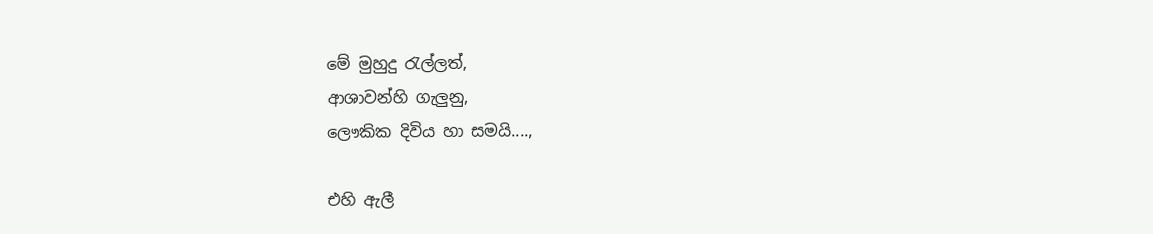මේ මුහුදු රැල්ලත්,
ආශාවන්හි ගැලුනු,
ලෞකික දිවිය හා සමයි....,

එහි ඇලී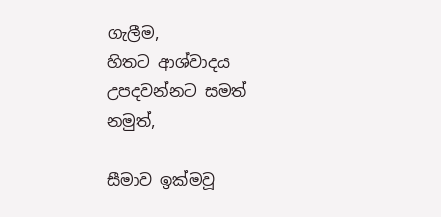ගැලීම,
හිතට ආශ්වාදය
උපදවන්නට සමත් නමුත්,

සීමාව ඉක්මවූ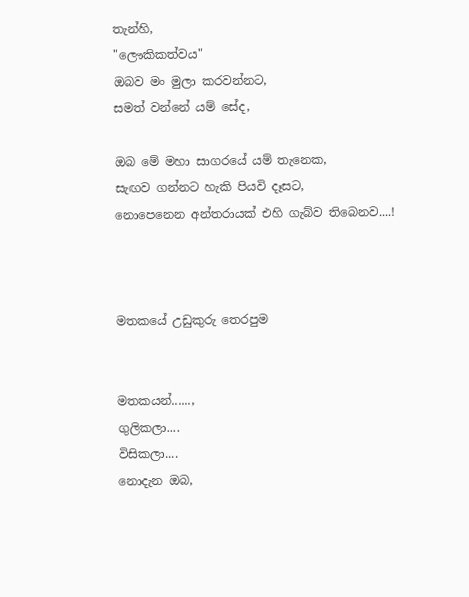තැන්හි,
"ලෞකිකත්වය"
ඔබව මං මුලා කරවන්නට,
සමත් වන්නේ යම් සේද,

ඔබ මේ මහා සාගරයේ යම් තැනෙක,
සැඟව ගන්නට හැකි පියවි දෑසට,
නොපෙනෙන අන්තරායක් එහි ගැබ්ව තිබෙනව....!



මතකයේ උඩුකුරු තෙරපුම


මතකයන්......,
ගුලිකලා....
විසිකලා....
නොදැන ඔබ,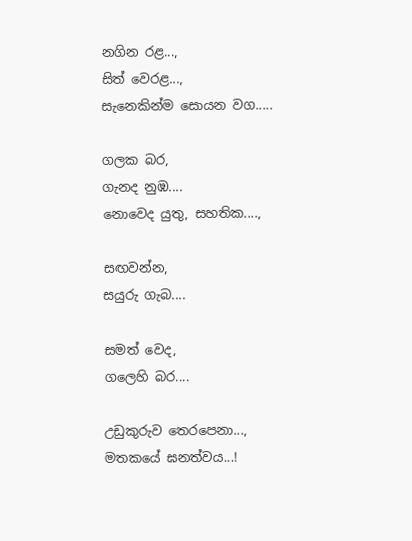නගින රළ...,
සිත් වෙරළ...,
සැනෙකින්ම සොයන වග.....

ගලක බර,
ගැනද නුඹ....
නොවෙද යුතු, සහතික....,

සඟවන්න,
සයුරු ගැබ....

සමත් වෙද,
ගලෙහි බර....

උඩුකුරුව තෙරපෙනා...,
මතකයේ ඝනත්වය...!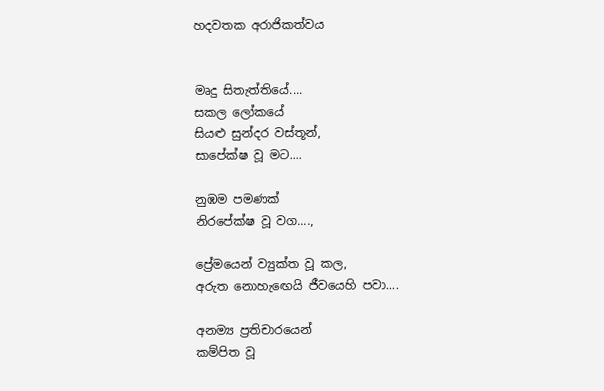හදවතක අරාජිකත්වය


මෘදු සිතැත්තියේ....
සකල ලෝකයේ
සියළු සුන්දර වස්තූන්,
සාපේක්ෂ වූ මට....

නුඹම පමණක්
නිරපේක්ෂ වූ වග....,

ප්‍රේමයෙන් ව්‍යුක්ත වූ කල,
අරුත නොහැඟෙයි ජීවයෙහි පවා....

අනම්‍ය ප්‍රතිචාරයෙන්
කම්පිත වූ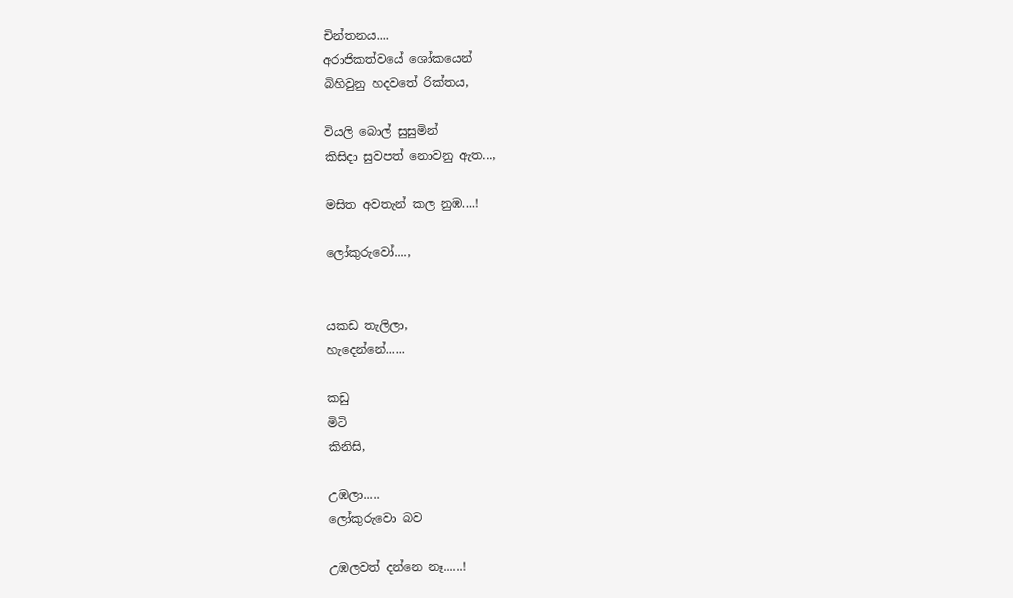චින්තනය....
අරාජිකත්වයේ ශෝකයෙන්
බිහිවුනු හදවතේ රික්තය,

වියලි බොල් සුසුමින්
කිසිදා සුවපත් නොවනු ඇත...,

මසිත අවතැන් කල නුඹ....!

ලෝකුරුවෝ....,


යකඩ තැලිලා,
හැදෙන්නේ......

කඩු
මිටි
කිනිසි,

උඹලා.....
ලෝකුරුවො බව

උඹලවත් දන්නෙ නෑ......!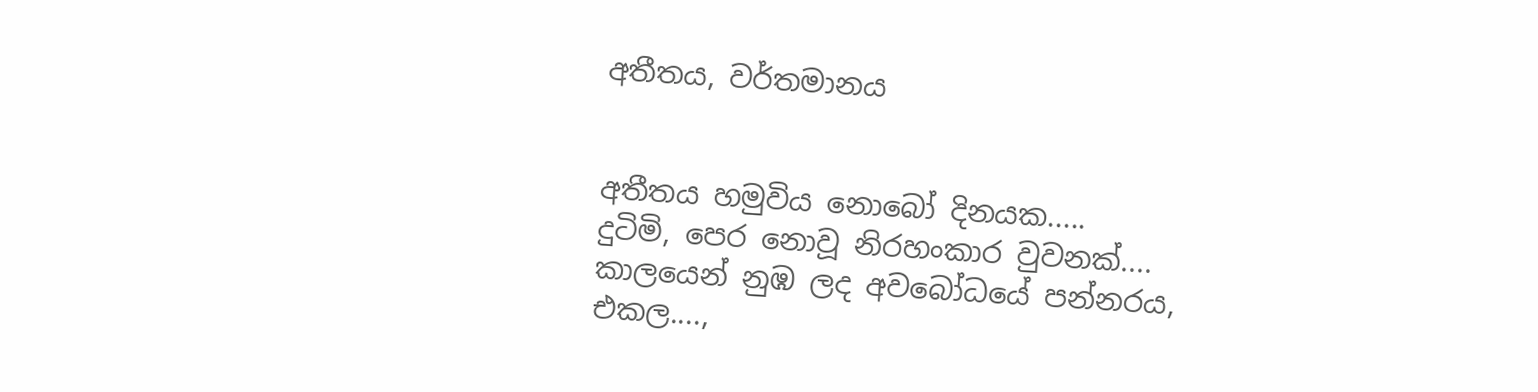අතීතය, වර්තමානය


අතීතය හමුවිය නොබෝ දිනයක.....
දුටිමි, පෙර නොවූ නිරහංකාර වුවනක්....
කාලයෙන් නුඹ ලද අවබෝධයේ පන්නරය,
එකල....,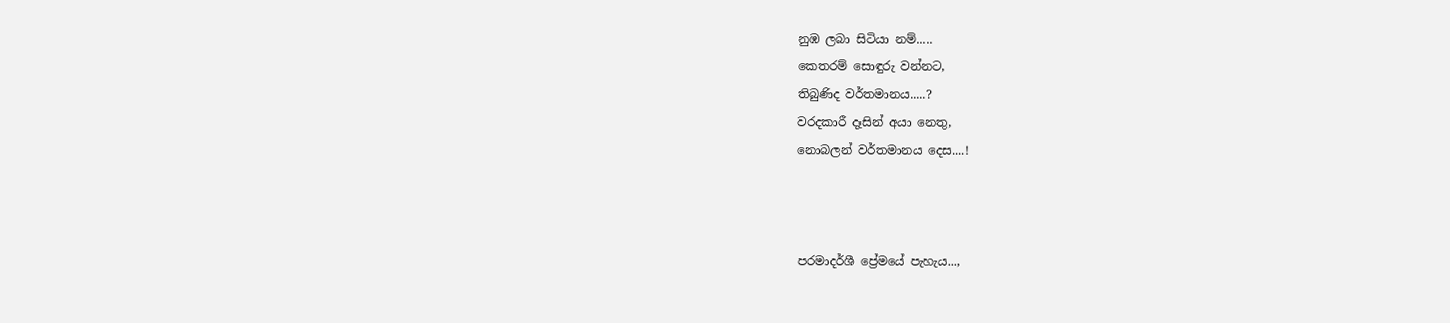නුඹ ලබා සිටියා නම්.....
කෙතරම් සොඳුරු වන්නට,
තිබුණිද වර්තමානය.....?
වරදකාරී දෑසින් අයා නෙතු,
නොබලන් වර්තමානය දෙස....!



පරමාදර්ශී ප්‍රේමයේ පැහැය...,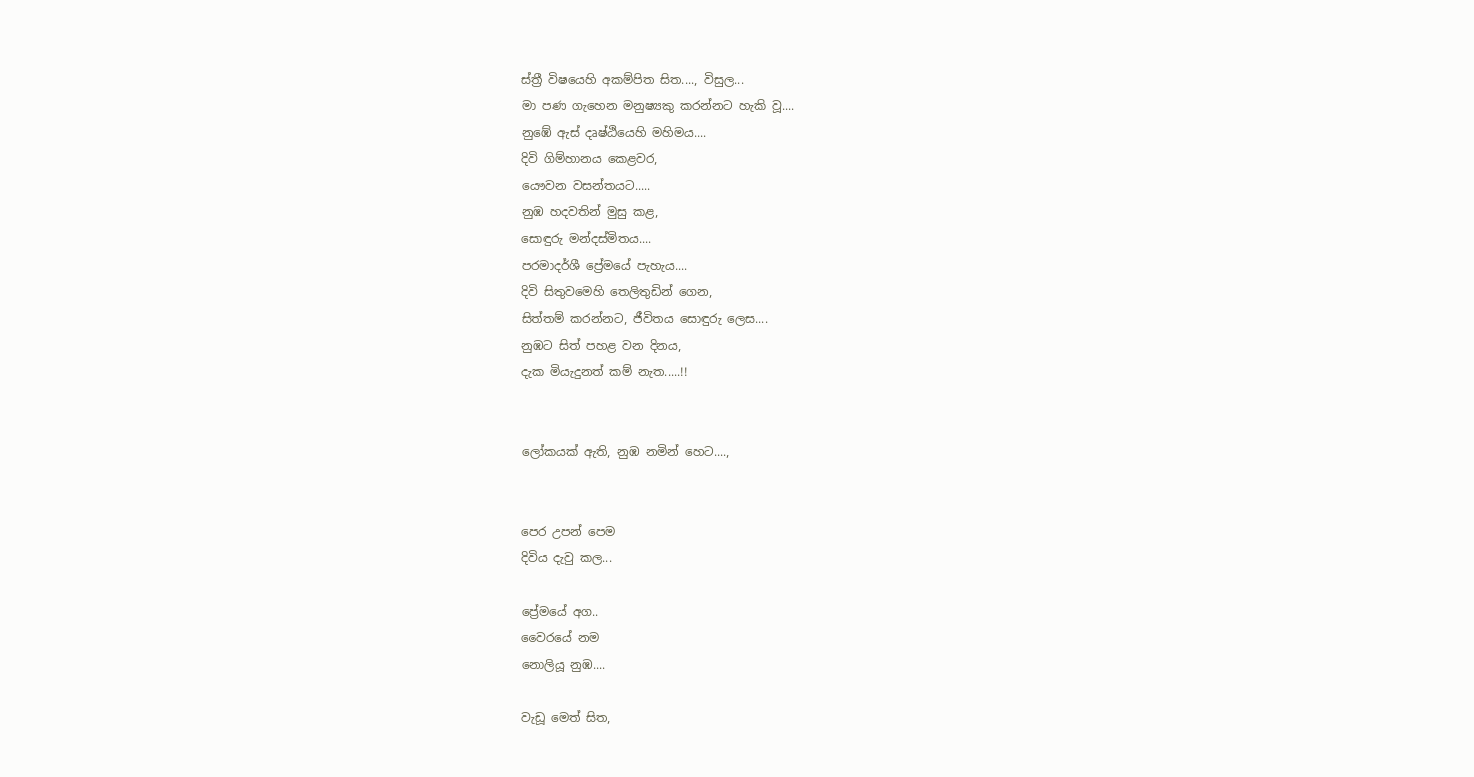ස්ත්‍රී විෂයෙහි අකම්පිත සිත...., විසුල...
මා පණ ගැහෙන මනුෂ්‍යකු කරන්නට හැකි වූ....
නුඹේ ඇස් දෘෂ්ඨියෙහි මහිමය....
දිවි ගිම්හානය කෙළවර,
යෞවන වසන්තයට.....
නුඹ හදවතින් මුසු කළ,
සොඳුරු මන්දස්මිතය....
පරමාදර්ශී ප්‍රේමයේ පැහැය....
දිවි සිතුවමෙහි තෙලිතුඩින් ගෙන,
සිත්තම් කරන්නට, ජීවිතය සොඳුරු ලෙස....
නුඹට සිත් පහළ වන දිනය,
දැක මියැදුනත් කම් නැත.....!!


ලෝකයක් ඇති, නුඹ නමින් හෙට....,


පෙර උපන් පෙම
දිවිය දැවු කල...

ප්‍රේමයේ අග..
වෛරයේ නම
නොලියූ නුඹ....

වැඩූ මෙත් සිත,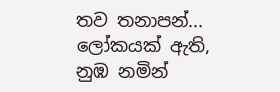තව තනාපන්...
ලෝකයක් ඇති,
නුඹ නමින්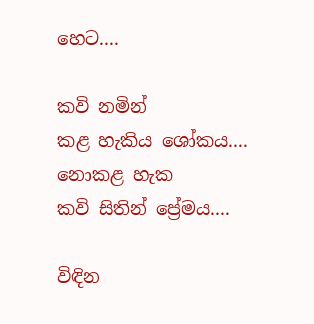හෙට....

කවි නමින්
කළ හැකිය ශෝකය....
නොකළ හැක
කවි සිතින් ප්‍රේමය....

විඳින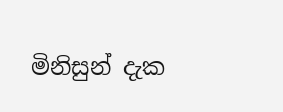මිනිසුන් දැක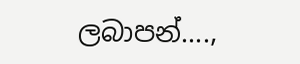ලබාපන්....,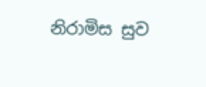නිරාමිස සුව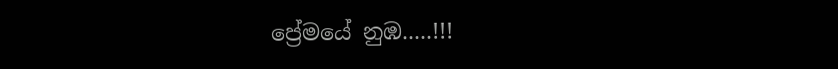ප්‍රේමයේ නුඹ.....!!!